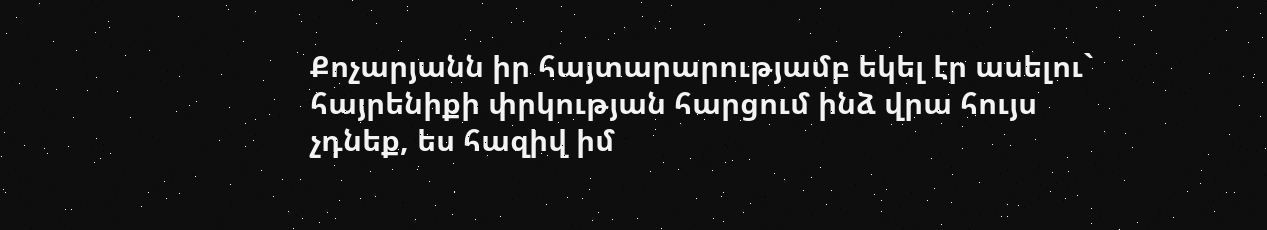Քոչարյանն իր հայտարարությամբ եկել էր ասելու` հայրենիքի փրկության հարցում ինձ վրա հույս չդնեք, ես հազիվ իմ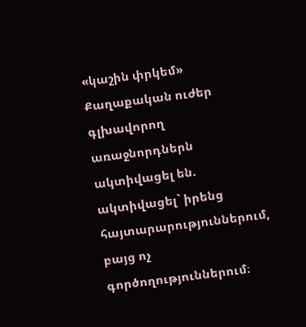«կաշին փրկեմ»
Քաղաքական ուժեր գլխավորող առաջնորդներն ակտիվացել են. ակտիվացել` իրենց հայտարարություններում, բայց ոչ գործողություններում։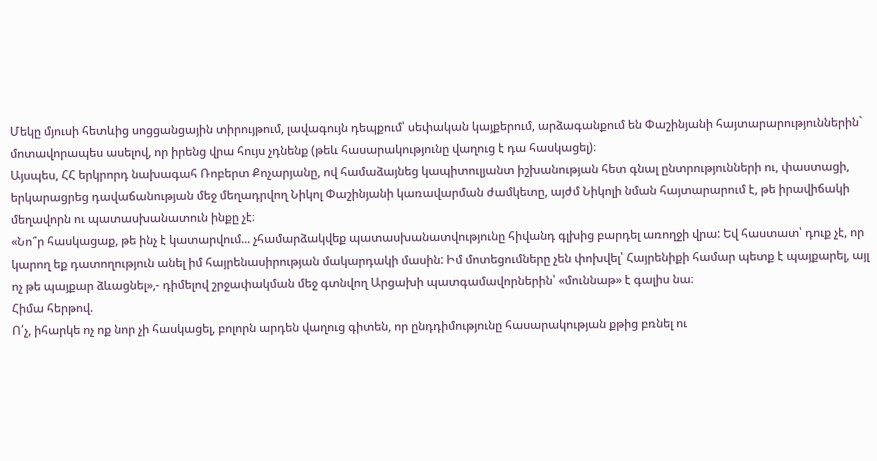Մեկը մյուսի հետևից սոցցանցային տիրույթում, լավագույն դեպքում՝ սեփական կայքերում, արձագանքում են Փաշինյանի հայտարարություններին` մոտավորապես ասելով, որ իրենց վրա հույս չդնենք (թեև հասարակությունը վաղուց է դա հասկացել)։
Այսպես, ՀՀ երկրորդ նախագահ Ռոբերտ Քոչարյանը, ով համաձայնեց կապիտուլյանտ իշխանության հետ գնալ ընտրությունների ու, փաստացի, երկարացրեց դավաճանության մեջ մեղադրվող Նիկոլ Փաշինյանի կառավարման ժամկետը, այժմ Նիկոլի նման հայտարարում է, թե իրավիճակի մեղավորն ու պատասխանատուն ինքը չէ։
«Նո՞ր հասկացաք, թե ինչ է կատարվում... չհամարձակվեք պատասխանատվությունը հիվանդ գլխից բարդել առողջի վրա: Եվ հաստատ՝ դուք չէ, որ կարող եք դատողություն անել իմ հայրենասիրության մակարդակի մասին: Իմ մոտեցումները չեն փոխվել՝ Հայրենիքի համար պետք է պայքարել, այլ ոչ թե պայքար ձևացնել»,- դիմելով շրջափակման մեջ գտնվող Արցախի պատգամավորներին՝ «մուննաթ» է գալիս նա։
Հիմա հերթով.
Ո՛չ, իհարկե ոչ ոք նոր չի հասկացել, բոլորն արդեն վաղուց գիտեն, որ ընդդիմությունը հասարակության քթից բռնել ու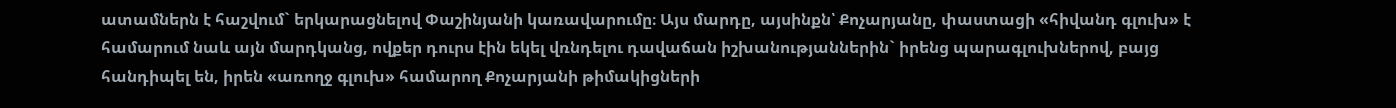ատամներն է հաշվում` երկարացնելով Փաշինյանի կառավարումը։ Այս մարդը, այսինքն՝ Քոչարյանը, փաստացի «հիվանդ գլուխ» է համարում նաև այն մարդկանց, ովքեր դուրս էին եկել վռնդելու դավաճան իշխանությաններին` իրենց պարագլուխներով, բայց հանդիպել են, իրեն «առողջ գլուխ» համարող Քոչարյանի թիմակիցների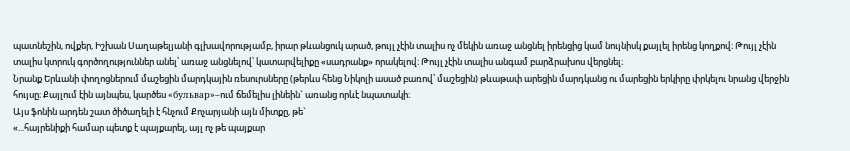պատնեշին, ովքեր, Իշխան Սաղաթելյանի գլխավորությամբ, իրար թևանցուկ արած, թույլ չէին տալիս ոչ մեկին առաջ անցնել իրենցից կամ նույնիսկ քայլել իրենց կողքով։ Թույլ չէին տալիս կտրուկ գործողություններ անել՝ առաջ անցնելով՝ կատարվելիքը «սադրանք» որակելով։ Թույլ չէին տալիս անգամ բարձրախոս վերցնել։
Նրանք Երևանի փողոցներում մաշեցին մարդկային ռեսուրսները (թերևս հենց Նիկոլի ասած բառով՝ մաշեցին) թևաթափ արեցին մարդկանց ու մարեցին երկիրը փրկելու նրանց վերջին հույսը։ Քայլում էին այնպես, կարծես «бульвар»–ում ճեմելիս լինեին` առանց որևէ նպատակի։
Այս ֆոնին արդեն շատ ծիծաղելի է հնչում Քոչարյանի այն միտքը, թե`
«...հայրենիքի համար պետք է պայքարել, այլ ոչ թե պայքար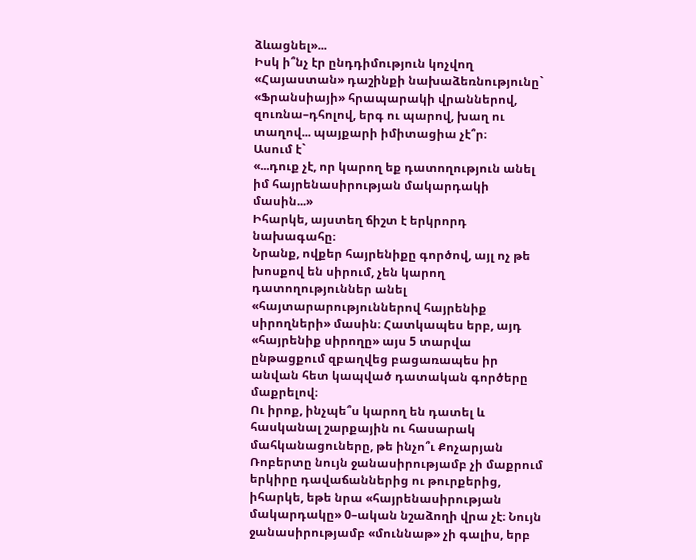ձևացնել»...
Իսկ ի՞նչ էր ընդդիմություն կոչվող «Հայաստան» դաշինքի նախաձեռնությունը` «Ֆրանսիայի» հրապարակի վրաններով, զուռնա–դհոլով, երգ ու պարով, խաղ ու տաղով... պայքարի իմիտացիա չէ՞ր։
Ասում է`
«...դուք չէ, որ կարող եք դատողություն անել իմ հայրենասիրության մակարդակի մասին...»
Իհարկե, այստեղ ճիշտ է երկրորդ նախագահը։
Նրանք, ովքեր հայրենիքը գործով, այլ ոչ թե խոսքով են սիրում, չեն կարող դատողություններ անել «հայտարարություններով հայրենիք սիրողների» մասին։ Հատկապես երբ, այդ «հայրենիք սիրողը» այս 5 տարվա ընթացքում զբաղվեց բացառապես իր անվան հետ կապված դատական գործերը մաքրելով։
Ու իրոք, ինչպե՞ս կարող են դատել և հասկանալ շարքային ու հասարակ մահկանացուները, թե ինչո՞ւ Քոչարյան Ռոբերտը նույն ջանասիրությամբ չի մաքրում երկիրը դավաճաններից ու թուրքերից, իհարկե, եթե նրա «հայրենասիրության մակարդակը» 0–ական նշաձողի վրա չէ։ Նույն ջանասիրությամբ «մուննաթ» չի գալիս, երբ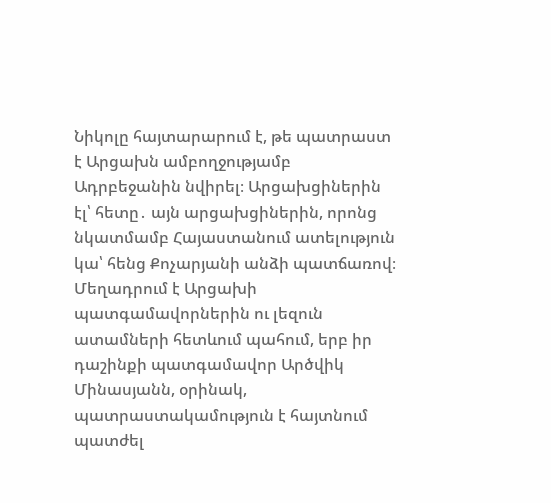Նիկոլը հայտարարում է, թե պատրաստ է Արցախն ամբողջությամբ Ադրբեջանին նվիրել։ Արցախցիներին էլ՝ հետը․ այն արցախցիներին, որոնց նկատմամբ Հայաստանում ատելություն կա՝ հենց Քոչարյանի անձի պատճառով։ Մեղադրում է Արցախի պատգամավորներին ու լեզուն ատամների հետևում պահում, երբ իր դաշինքի պատգամավոր Արծվիկ Մինասյանն, օրինակ, պատրաստակամություն է հայտնում պատժել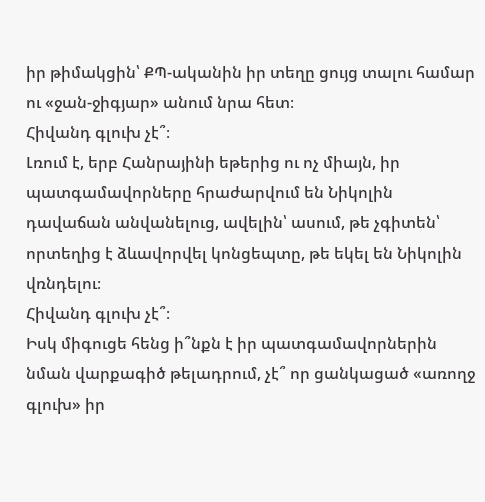իր թիմակցին՝ ՔՊ-ականին իր տեղը ցույց տալու համար ու «ջան-ջիգյար» անում նրա հետ։
Հիվանդ գլուխ չէ՞։
Լռում է, երբ Հանրայինի եթերից ու ոչ միայն, իր պատգամավորները հրաժարվում են Նիկոլին դավաճան անվանելուց, ավելին՝ ասում, թե չգիտեն՝ որտեղից է ձևավորվել կոնցեպտը, թե եկել են Նիկոլին վռնդելու։
Հիվանդ գլուխ չէ՞։
Իսկ միգուցե հենց ի՞նքն է իր պատգամավորներին նման վարքագիծ թելադրում, չէ՞ որ ցանկացած «առողջ գլուխ» իր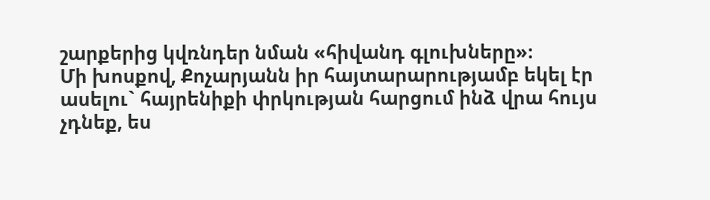շարքերից կվռնդեր նման «հիվանդ գլուխները»։
Մի խոսքով, Քոչարյանն իր հայտարարությամբ եկել էր ասելու` հայրենիքի փրկության հարցում ինձ վրա հույս չդնեք, ես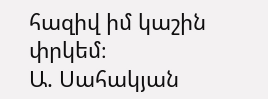հազիվ իմ կաշին փրկեմ։
Ա. Սահակյան